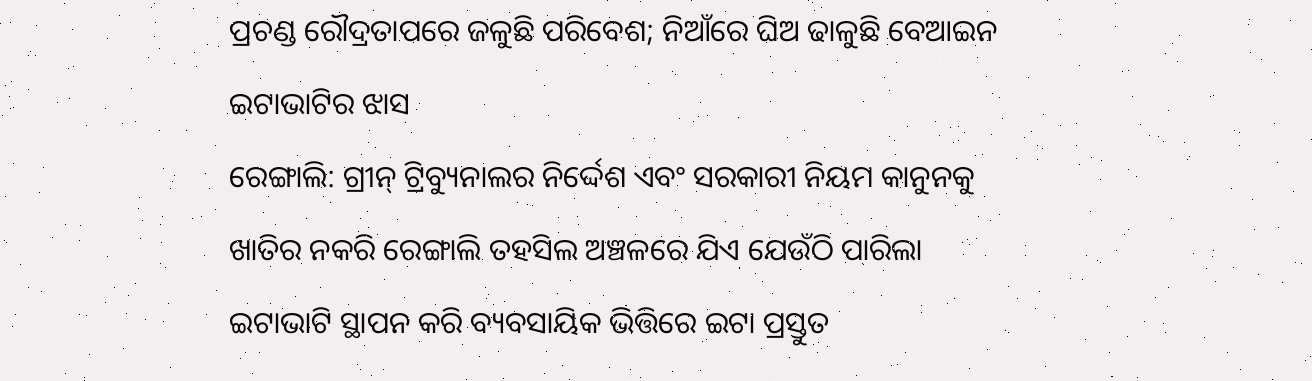ପ୍ରଚଣ୍ଡ ରୌଦ୍ରତାପରେ ଜଳୁଛି ପରିବେଶ; ନିଆଁରେ ଘିଅ ଢାଳୁଛି ବେଆଇନ ଇଟାଭାଟିର ଝାସ
ରେଙ୍ଗାଲି: ଗ୍ରୀନ୍ ଟ୍ରିବ୍ୟୁନାଲର ନିର୍ଦ୍ଦେଶ ଏବଂ ସରକାରୀ ନିୟମ କାନୁନକୁ ଖାତିର ନକରି ରେଙ୍ଗାଲି ତହସିଲ ଅଞ୍ଚଳରେ ଯିଏ ଯେଉଁଠି ପାରିଲା ଇଟାଭାଟି ସ୍ଥାପନ କରି ବ୍ୟବସାୟିକ ଭିତ୍ତିରେ ଇଟା ପ୍ରସ୍ତୁତ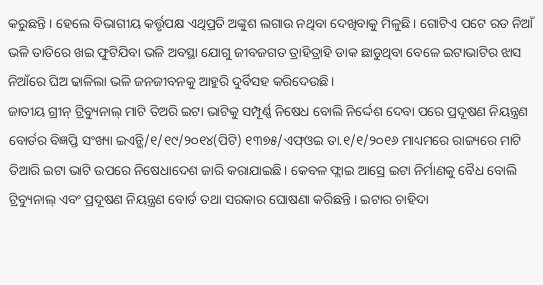କରୁଛନ୍ତି। ହେଲେ ବିଭାଗୀୟ କର୍ତ୍ତୃପକ୍ଷ ଏଥିପ୍ରତି ଅଙ୍କୁଶ ଲଗାଉ ନଥିବା ଦେଖିବାକୁ ମିଳୁଛି। ଗୋଟିଏ ପଟେ ରଡ ନିଆଁ ଭଳି ତାତିରେ ଖଇ ଫୁଟିଯିବା ଭଳି ଅବସ୍ଥା ଯୋଗୁ ଜୀବଜଗତ ତ୍ରାହିତ୍ରାହି ଡାକ ଛାଡୁଥିବା ବେଳେ ଇଟାଭାଟିର ଝାସ ନିଆଁରେ ଘିଅ ଢାଳିଲା ଭଳି ଜନଜୀବନକୁ ଆହୁରି ଦୁର୍ବିସହ କରିଦେଉଛି।
ଜାତୀୟ ଗ୍ରୀନ୍ ଟ୍ରିବ୍ୟୁନାଲ୍ ମାଟି ତିଅରି ଇଟା ଭାଟିକୁ ସମ୍ପୂର୍ଣ୍ଣ ନିଷେଧ ବୋଲି ନିର୍ଦ୍ଦେଶ ଦେବା ପରେ ପ୍ରଦୂଷଣ ନିୟନ୍ତ୍ରଣ ବୋର୍ଡର ବିଜ୍ଞପ୍ତି ସଂଖ୍ୟା ଇଏନ୍ଭି/୧/୧୯/୨୦୧୪(ପିଟି) ୧୩୭୫/ଏଫ୍ଓଇ ତା.୧/୧/୨୦୧୬ ମାଧ୍ୟମରେ ରାଜ୍ୟରେ ମାଟି ତିଆରି ଇଟା ଭାଟି ଉପରେ ନିଷେଧାଦେଶ ଜାରି କରାଯାଇଛି। କେବଳ ଫ୍ଲାଇ ଆସ୍ରେ ଇଟା ନିର୍ମାଣକୁ ବୈଧ ବୋଲି ଟ୍ରିବ୍ୟୁନାଲ୍ ଏବଂ ପ୍ରଦୂଷଣ ନିୟନ୍ତ୍ରଣ ବୋର୍ଡ ତଥା ସରକାର ଘୋଷଣା କରିଛନ୍ତି। ଇଟାର ଚାହିଦା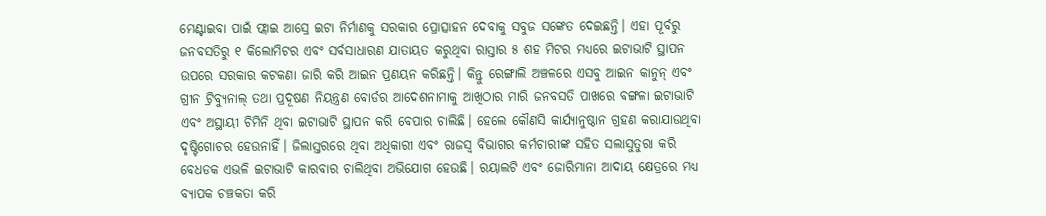ମେଣ୍ଟାଇବା ପାଇଁ ଫ୍ଲାଇ ଆସ୍ରେ ଇଟା ନିର୍ମାଣକୁ ସରକାର ପ୍ରୋତ୍ସାହନ ଦେବାକୁ ସବୁଜ ସଙ୍କେତ ଦେଇଛନ୍ତି। ଏହା ପୂର୍ବରୁ ଜନବସତିରୁ ୧ କିଲୋମିଟର ଏବଂ ସର୍ବସାଧାରଣ ଯାତାୟତ କରୁଥିବା ରାସ୍ତାର ୫ ଶହ ମିଟର ମଧ୍ୟରେ ଇଟାଭାଟି ସ୍ଥାପନ ଉପରେ ସରକାର କଟକଣା ଜାରି କରି ଆଇନ ପ୍ରଣୟନ କରିଛନ୍ତି। କିନ୍ତୁ ରେଙ୍ଗାଲି ଅଞ୍ଚଳରେ ଏସବୁ ଆଇନ କାନୁନ୍ ଏବଂ ଗ୍ରୀନ ଟ୍ରିବ୍ୟୁନାଲ୍ ତଥା ପ୍ରଦୂଷଣ ନିୟନ୍ତ୍ରଣ ବୋର୍ଡର ଆଦେଶନାମାକୁ ଆଖିଠାର ମାରି ଜନବସତି ପାଖରେ ବଙ୍ଗଳା ଇଟାଭାଟି ଏବଂ ଅସ୍ଥାୟୀ ଚିମିନି ଥିବା ଇଟାଭାଟି ସ୍ଥାପନ କରି ବେପାର ଚାଲିଛି। ହେଲେ କୌଣସି କାର୍ଯ୍ୟାନୁଷ୍ଠାନ ଗ୍ରହଣ କରାଯାଉଥିବା ଦୃଷ୍ଟିଗୋଚର ହେଉନାହିଁ। ଜିଲାସ୍ତରରେ ଥିବା ଅଧିକାରୀ ଏବଂ ରାଜସ୍ୱ ବିଭାଗର କର୍ମଚାରୀଙ୍କ ସହିତ ସଲାସୁତୁରା କରି ବେଧଡକ ଏଭଳି ଇଟାଭାଟି କାରବାର ଚାଲିଥିବା ଅଭିଯୋଗ ହେଉଛି। ରୟାଲଟି ଏବଂ ଜୋରିମାନା ଆଦାୟ କ୍ଷେତ୍ରରେ ମଧ୍ୟ ବ୍ୟାପକ ଚଞ୍ଚକତା କରି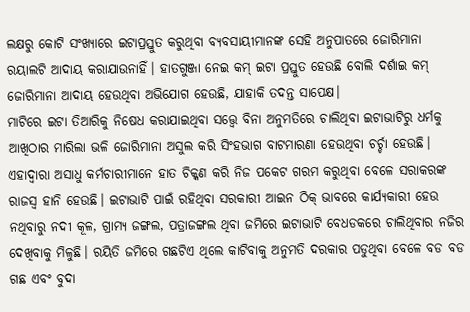ଲକ୍ଷରୁ କୋଟି ସଂଖ୍ୟାରେ ଇଟାପ୍ରସ୍ତୁତ କରୁଥିବା ବ୍ୟବସାୟୀମାନଙ୍କ ସେହି ଅନୁପାତରେ ଜୋରିମାନା ରୟାଲଟି ଆଦାୟ କରାଯାଉନାହିଁ। ହାତଗୁଞ୍ଜା ନେଇ କମ୍ ଇଟା ପ୍ରସ୍ତୁତ ହେଉଛି ବୋଲି ଦର୍ଶାଇ କମ୍ ଜୋରିମାନା ଆଦାୟ ହେଉଥିବା ଅଭିଯୋଗ ହେଉଛି, ଯାହାକି ତଦନ୍ତ ସାପେକ୍ଷ।
ମାଟିରେ ଇଟା ତିଆରିକୁ ନିଷେଧ କରାଯାଇଥିବା ସତ୍ତ୍ବେ ବିନା ଅନୁମତିରେ ଚାଲିଥିବା ଇଟାଭାଟିରୁ ଧର୍ମକୁ ଆଖିଠାର ମାରିଲା ଭଳି ଜୋରିମାନା ଅସୁଲ କରି ସିଂହଭାଗ ବାଟମାରଣା ହେଉଥିବା ଚର୍ଚ୍ଚା ହେଉଛି। ଏହାଦ୍ୱାରା ଅସାଧୁ କର୍ମଚାରୀମାନେ ହାତ ଚିକ୍କଣ କରି ନିଜ ପକେଟ ଗରମ କରୁଥିବା ବେଳେ ସରାକରଙ୍କ ରାଜସ୍ୱ ହାନି ହେଉଛି। ଇଟାଭାଟି ପାଇଁ ରହିଥିବା ସରକାରୀ ଆଇନ ଠିକ୍ ଭାବରେ କାର୍ଯ୍ୟକାରୀ ହେଉ ନଥିବାରୁ ନଦୀ କୂଳ, ଗ୍ରାମ୍ୟ ଜଙ୍ଗଲ, ପତ୍ରାଜଙ୍ଗଲ ଥିବା ଜମିରେ ଇଟାଭାଟି ବେଧଡକରେ ଚାଲିଥିବାର ନଜିର ଦେଖିବାକୁ ମିଳୁଛି। ରୟିତି ଜମିରେ ଗଛଟିଏ ଥିଲେ କାଟିବାକୁ ଅନୁମତି ଦରକାର ପଡୁଥିବା ବେଳେ ବଡ ବଡ ଗଛ ଏବଂ ବୁଦା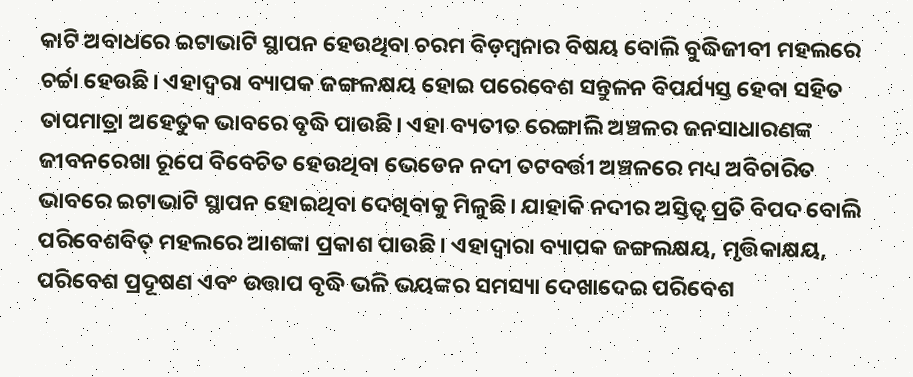କାଟି ଅବାଧରେ ଇଟାଭାଟି ସ୍ଥାପନ ହେଉଥିବା ଚରମ ବିଡ଼ମ୍ବନାର ବିଷୟ ବୋଲି ବୁଦ୍ଧିଜୀବୀ ମହଲରେ ଚର୍ଚ୍ଚା ହେଉଛି। ଏହାଦ୍ୱରା ବ୍ୟାପକ ଜଙ୍ଗଳକ୍ଷୟ ହୋଇ ପରେବେଶ ସନ୍ତୁଳନ ବିପର୍ଯ୍ୟସ୍ତ ହେବା ସହିତ ତାପମାତ୍ରା ଅହେତୁକ ଭାବରେ ବୃଦ୍ଧି ପାଉଛି। ଏହା ବ୍ୟତୀତ ରେଙ୍ଗାଲି ଅଞ୍ଚଳର ଜନସାଧାରଣଙ୍କ ଜୀବନରେଖା ରୂପେ ବିବେଚିତ ହେଉଥିବା ଭେଡେନ ନଦୀ ତଟବର୍ତ୍ତୀ ଅଞ୍ଚଳରେ ମଧ୍ୟ ଅବିଚାରିତ ଭାବରେ ଇଟାଭାଟି ସ୍ଥାପନ ହୋଇଥିବା ଦେଖିବାକୁ ମିଳୁଛି। ଯାହାକି ନଦୀର ଅସ୍ତିତ୍ୱ ପ୍ରତି ବିପଦ ବୋଲି ପରିବେଶବିତ୍ ମହଲରେ ଆଶଙ୍କା ପ୍ରକାଶ ପାଉଛି। ଏହାଦ୍ୱାରା ବ୍ୟାପକ ଜଙ୍ଗଲକ୍ଷୟ, ମୃତ୍ତିକାକ୍ଷୟ, ପରିବେଶ ପ୍ରଦୂଷଣ ଏବଂ ଉତ୍ତାପ ବୃଦ୍ଧି ଭଳି ଭୟଙ୍କର ସମସ୍ୟା ଦେଖାଦେଇ ପରିବେଶ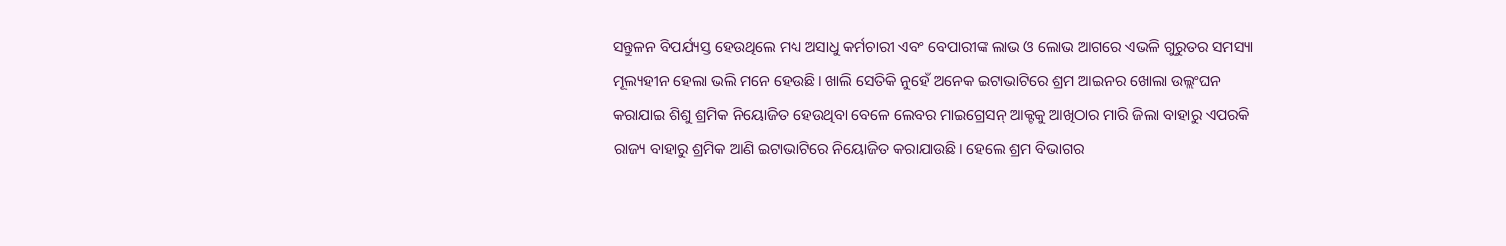ସନ୍ତୁଳନ ବିପର୍ଯ୍ୟସ୍ତ ହେଉଥିଲେ ମଧ୍ୟ ଅସାଧୁ କର୍ମଚାରୀ ଏବଂ ବେପାରୀଙ୍କ ଲାଭ ଓ ଲୋଭ ଆଗରେ ଏଭଳି ଗୁରୁତର ସମସ୍ୟା ମୂଲ୍ୟହୀନ ହେଲା ଭଲି ମନେ ହେଉଛି। ଖାଲି ସେତିକି ନୁହେଁ ଅନେକ ଇଟାଭାଟିରେ ଶ୍ରମ ଆଇନର ଖୋଲା ଉଲ୍ଲଂଘନ କରାଯାଇ ଶିଶୁ ଶ୍ରମିକ ନିୟୋଜିତ ହେଉଥିବା ବେଳେ ଲେବର ମାଇଗ୍ରେସନ୍ ଆକ୍ଟକୁ ଆଖିଠାର ମାରି ଜିଲା ବାହାରୁ ଏପରକି ରାଜ୍ୟ ବାହାରୁ ଶ୍ରମିକ ଆଣି ଇଟାଭାଟିରେ ନିୟୋଜିତ କରାଯାଉଛି। ହେଲେ ଶ୍ରମ ବିଭାଗର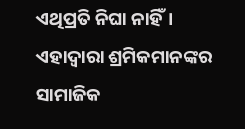ଏଥିପ୍ରତି ନିଘା ନାହିଁ। ଏହାଦ୍ୱାରା ଶ୍ରମିକମାନଙ୍କର ସାମାଜିକ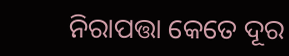ନିରାପତ୍ତା କେତେ ଦୂର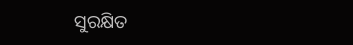ସୁରକ୍ଷିତ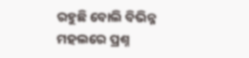ରହୁଛି ବୋଲି ବିଭିନ୍ନ ମହଲରେ ପ୍ରଶ୍ନ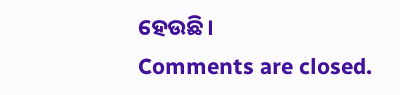ହେଉଛି।
Comments are closed.